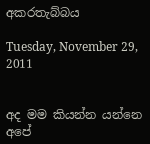අකරතැබ්බය

Tuesday, November 29, 2011


අද මම කියන්න යන්නෙ අපේ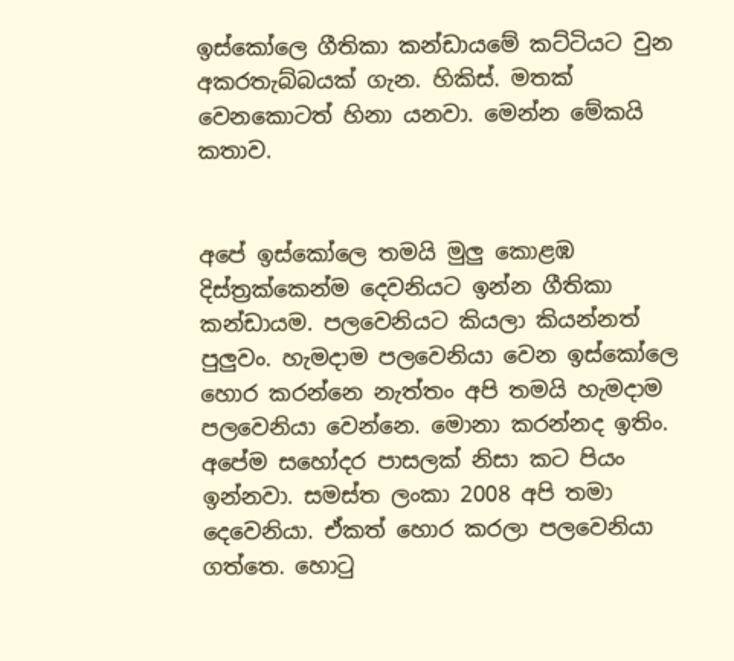ඉස්කෝලෙ ගීතිකා කන්ඩායමේ කට්ටියට වුන අකරතැබ්බයක් ගැන. හිකිස්. මතක් වෙනකොටත් හිනා යනවා. මෙන්න මේකයි කතාව.


අපේ ඉස්කෝලෙ තමයි මුලු කොළඹ දිස්ත්‍රක්කෙන්ම දෙවනියට ඉන්න ගීතිකා කන්ඩායම. පලවෙනියට කියලා කියන්නත් පුලුවං. හැමදාම පලවෙනියා වෙන ඉස්කෝලෙ හොර කරන්නෙ නැත්තං අපි තමයි හැමදාම පලවෙනියා වෙන්නෙ. මොනා කරන්නද ඉතිං. අපේම සහෝදර පාසලක් නිසා කට පියං ඉන්නවා. සමස්ත ලංකා 2008 අපි තමා දෙවෙනියා. ඒකත් හොර කරලා පලවෙනියා ගත්තෙ. හොටු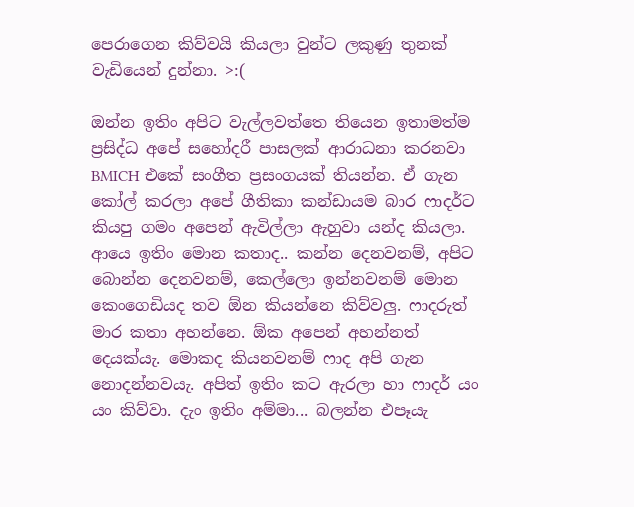පෙරාගෙන කිව්වයි කියලා වුන්ට ලකුණු තුනක් වැඩියෙන් දුන්නා. >:(

ඔන්න ඉතිං අපිට වැල්ලවත්තෙ තියෙන ඉතාමත්ම ප්‍රසිද්ධ අපේ සහෝදරී පාසලක් ආරාධනා කරනවා BMICH එකේ සංගීත ප්‍රසංගයක් තියන්න. ඒ ගැන කෝල් කරලා අපේ ගීතිකා කන්ඩායම බාර ෆාදර්ට කියපු ගමං අපෙන් ඇවිල්ලා ඇහුවා යන්ද කියලා. ආයෙ ඉතිං මොන කතාද.. කන්න දෙනවනම්, අපිට බොන්න දෙනවනම්, කෙල්ලො ඉන්නවනම් මොන කෙංගෙඩියද තව ඕන කියන්නෙ කිව්වලු. ෆාදරුත් මාර කතා අහන්නෙ. ඕක අපෙන් අහන්නත් දෙයක්යැ. මොකද කියනවනම් ෆාද අපි ගැන නොදන්නවයැ. අපිත් ඉතිං කට ඇරලා හා ෆාදර් යං යං කිව්වා. දැං ඉතිං අම්මා... බලන්න එපෑයැ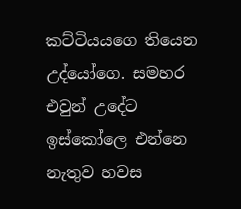කට්ටියයගෙ තියෙන උද්යෝගෙ. සමහර එවුන් උදේට ඉස්කෝලෙ එන්නෙ නැතුව හවස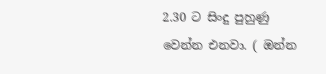2.30 ට සිංදු පුහුණු වෙන්න එනවා. ( ඔන්න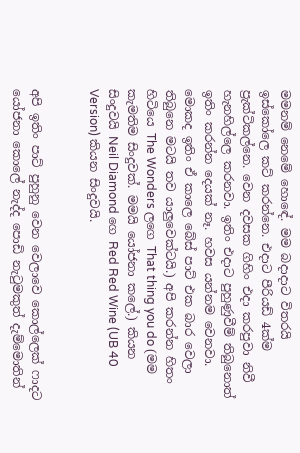මමනම් නෙමේ හොඳේ. මම බදාදාට විතරයි ඉස්කෝලෙ කට් කරන්නෙ. එදාට පීරියඩ් 4ක්ම ප්‍රැක්ටිකල්නෙ. වෙන දවසක ගිහිං එදා කරපුවා නිවී හැනහිල්ලෙ කරනවා. ඉතිං එදාට පුහුණුවීම් තිබුනොත් ඉතිං කරන්න දෙයක් නෑ. හවස යන්නම වෙනවා. මොකද ඉතිං ඒ කාලෙ බේස් පාට් එක බාර වෙලා තිබුනෙ මටයි තව යාලුවෙක්ටයි.) අපි කරන්න හිතං හිටියෙ The Wonders ලගෙ That thing you do (මම කැමතිම සිංදුවක්. මමයි යෝජනා කලේ.) කියන සිංදුවයි Neil Diamond ගෙ Red Red Wine (UB 40 Version) කියන සිංදුවයි.


අපි ඉතිං පාට් පුහුනු වෙන වෙලාවෙ කොල්ලෙක් ෆාදට යෝජනා කොලේ නැද්ද පොඩි නැටුමකුත් දැම්මොතින්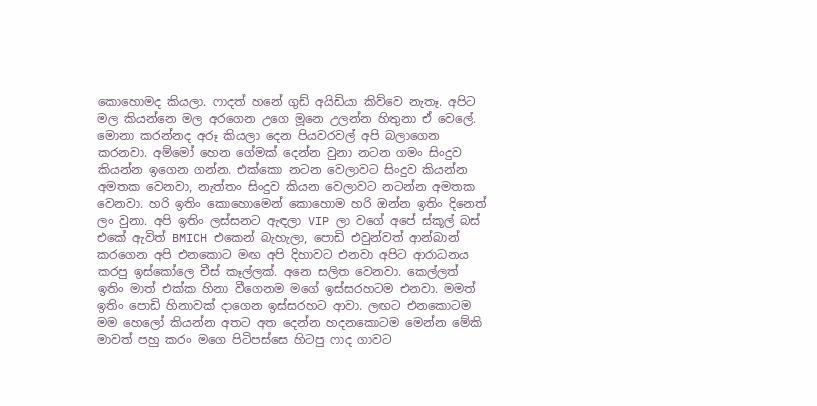කොහොමද කියලා. ෆාදත් හනේ ගුඩ් අයිඩියා කිව්වෙ නැතෑ. අපිට මල කියන්නෙ මල අරගෙන උගෙ මූනෙ උලන්න හිතුනා ඒ වෙලේ. මොනා කරන්නද අරූ කියලා දෙන පියවරවල් අපි බලාගෙන කරනවා. අම්මෝ හෙන ගේමක් දෙන්න වුනා නටන ගමං සිංදුව කියන්න ඉගෙන ගන්න. එක්කො නටන වෙලාවට සිංදුව කියන්න අමතක වෙනවා, නැත්තං සිංදුව කියන වෙලාවට නටන්න අමතක වෙනවා. හරි ඉතිං කොහොමෙන් කොහොම හරි ඔන්න ඉතිං දිනෙත් ලං වුනා. අපි ඉතිං ලස්සනට ඇඳලා VIP ලා වගේ අපේ ස්කූල් බස් එකේ ඇවිත් BMICH එකෙන් බැහැලා, පොඩි එවුන්වත් ආන්බාන් කරගෙන අපි එනකොට මඟ අපි දිහාවට එනවා අපිට ආරාධනය කරපු ඉස්කෝලෙ චීස් කෑල්ලක්. අනෙ සලිත වෙනවා. කෙල්ලත් ඉතිං මාත් එක්ක හිනා වීගෙනම මගේ ඉස්සරහටම එනවා. මමත් ඉතිං පොඩි හිනාවක් දාගෙන ඉස්සරහට ආවා. ලඟට එනකොටම මම හෙලෝ කියන්න අතට අත දෙන්න හදනකොටම මෙන්න මේකි මාවත් පහු කරං මගෙ පිටිපස්සෙ හිටපු ෆාද ගාවට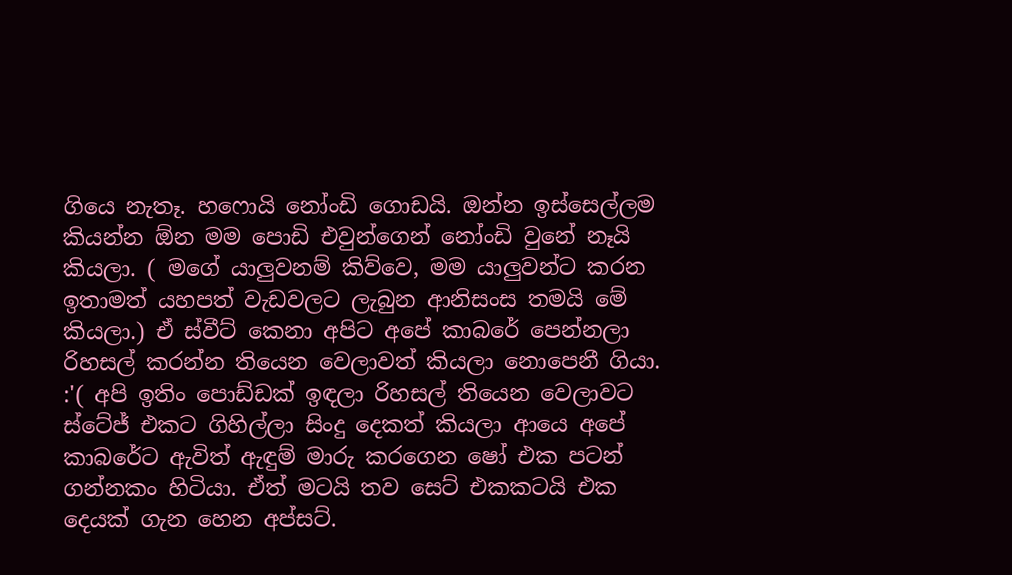ගියෙ නැතෑ. හෆොයි නෝංඩි ගොඩයි. ඔන්න ඉස්සෙල්ලම කියන්න ඕන මම පොඩි එවුන්ගෙන් නෝංඩි වුනේ නෑයි කියලා. ( මගේ යාලුවනම් කිව්වෙ, මම යාලුවන්ට කරන ඉතාමත් යහපත් වැඩවලට ලැබුන ආනිසංස තමයි මේ කියලා.) ඒ ස්වීට් කෙනා අපිට අපේ කාබරේ පෙන්නලා රිහසල් කරන්න තියෙන වෙලාවත් කියලා නොපෙනී ගියා. :'( අපි ඉතිං පොඩ්ඩක් ඉඳලා රිහසල් තියෙන වෙලාවට ස්ටේජ් එකට ගිහිල්ලා සිංදු දෙකත් කියලා ආයෙ අපේ කාබරේට ඇවිත් ඇඳුම් මාරු කරගෙන ෂෝ එක පටන් ගන්නකං හිටියා. ඒත් මටයි තව සෙට් එකකටයි එක දෙයක් ගැන හෙන අප්සට්.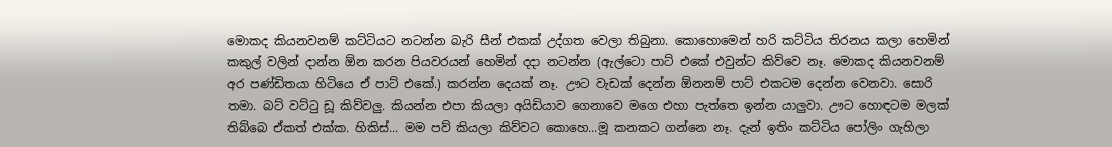මොකද කියනවනම් කට්ටියට නටන්න බැරි සීන් එකක් උද්ගත වෙලා තිබුනා. කොහොමෙන් හරි කට්ටිය තිරනය කලා හෙමින් කකුල් වලින් දාන්න ඕන කරන පියවරයන් හෙමින් දදා නටන්න (ඇල්ටො පාට් එකේ එවුන්ට කිව්වෙ නෑ. මොකද කියනවනම් අර පණ්ඩිතයා හිටියෙ ඒ පාට් එකේ.) කරන්න දෙයක් නෑ. ඌට වැඩක් දෙන්න ඕනනම් පාට් එකටම දෙන්න වෙනවා. සොරි තමා. බට් වට්ටු ඩූ කිව්වලු. කියන්න එපා කියලා අයිඩියාව ගෙනාවෙ මගෙ එහා පැත්තෙ ඉන්න යාලුවා. ඌට හොඳටම මලක් තිබ්බෙ ඒකත් එක්ක. හිකිස්... මම පව් කියලා කිව්වට කොහෙ...මූ කනකට ගන්නෙ නෑ. දැන් ඉතිං කට්ටිය පෝලිං ගැහිලා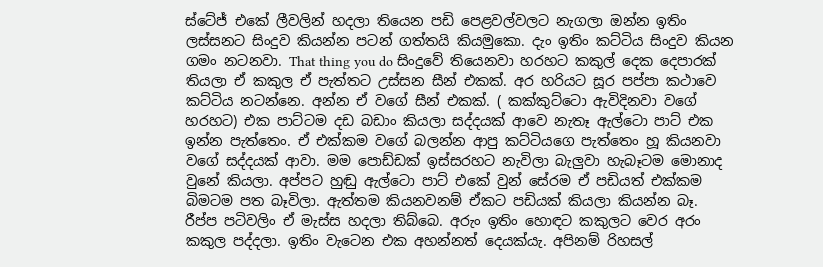ස්ටේජ් එකේ ලීවලින් හදලා තියෙන පඩි පෙළවල්වලට නැගලා ඔන්න ඉතිං ලස්සනට සිංදුව කියන්න පටන් ගත්තයි කියමුකො. දැං ඉතිං කට්ටිය සිංදුව කියන ගමං නටනවා. That thing you do සිංදුවේ තියෙනවා හරහට කකුල් දෙක දෙපාරක් තියලා ඒ කකුල ඒ පැත්තට උස්සන සීන් එකක්. අර හරියට සූර පප්පා කථාවෙ කට්ටිය නටන්නෙ. අන්න ඒ වගේ සීන් එකක්. ( කක්කුට්ටො ඇවිදිනවා වගේ හරහට) එක පාට්ටම දඩ බඩාං කියලා සද්දයක් ආවෙ නැතෑ ඇල්ටො පාට් එක ඉන්න පැත්තෙං. ඒ එක්කම වගේ බලන්න ආපු කට්ටියගෙ පැත්තෙං හූ කියනවා වගේ සද්දයක් ආවා. මම පොඩ්ඩක් ඉස්සරහට නැවිලා බැලුවා හැබෑටම මොනාද වුනේ කියලා. අප්පට හුඬු ඇල්ටො පාට් එකේ වුන් සේරම ඒ පඩියත් එක්කම බිමටම පත බෑවිලා. ඇත්තම කියනවනම් ඒකට පඩියක් කියලා කියන්න බෑ. රීප්ප පටිවලිං ඒ මැස්ස හදලා තිබ්බෙ. අරුං ඉතිං හොඳට කකුලට වෙර අරං කකුල පද්දලා. ඉතිං වැටෙන එක අහන්නත් දෙයක්යැ. අපිනම් රිහසල්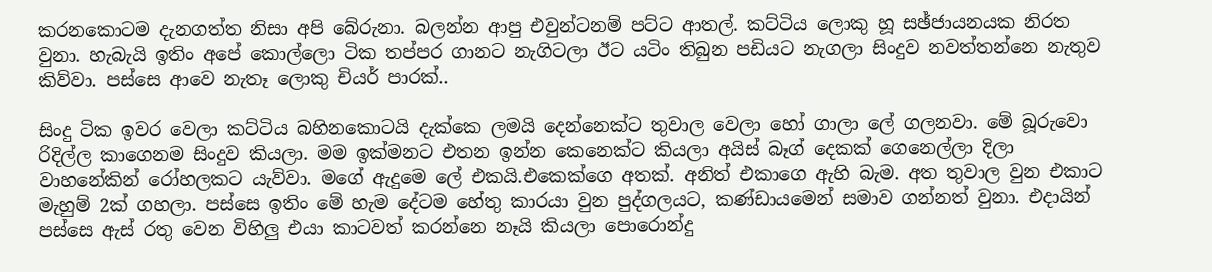කරනකොටම දැනගත්ත නිසා අපි බේරුනා. බලන්න ආපු එවුන්ටනම් පට්ට ආතල්. කට්ටිය ලොකු හූ සඡ්ජායනයක නිරත වුනා. හැබැයි ඉතිං අපේ කොල්ලො ටික තප්පර ගානට නැගිටලා ඊට යටිං තිබුන පඩියට නැගලා සිංදුව නවත්තන්නෙ නැතුව කිව්වා. පස්සෙ ආවෙ නැතෑ ලොකු චියර් පාරක්..

සිංදු ටික ඉවර වෙලා කට්ටිය බහිනකොටයි දැක්කෙ ලමයි දෙන්නෙක්ට තුවාල වෙලා හෝ ගාලා ලේ ගලනවා. මේ බූරුවො රිදිල්ල කාගෙනම සිංදුව කියලා. මම ඉක්මනට එතන ඉන්න කෙනෙක්ට කියලා අයිස් බෑග් දෙකක් ගෙනෙල්ලා දිලා වාහනේකින් රෝහලකට යැව්වා. මගේ ඇදුමෙ ලේ එකයි.එකෙක්ගෙ අතක්. අනිත් එකාගෙ ඇහි බැම. අත තුවාල වුන එකාට මැහුම් 2ක් ගහලා. පස්සෙ ඉතිං මේ හැම දේටම හේතු කාරයා වුන පුද්ගලයට, කණ්ඩායමෙන් සමාව ගන්නත් වුනා. එදායින් පස්සෙ ඇස් රතු වෙන විහිලු එයා කාටවත් කරන්නෙ නෑයි කියලා පොරොන්දු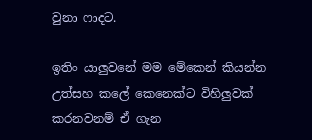වුනා ෆාදට.

ඉතිං යාලුවනේ මම මේකෙන් කියන්න උත්සහ කලේ කෙනෙක්ට විහිලුවක් කරනවනම් ඒ ගැන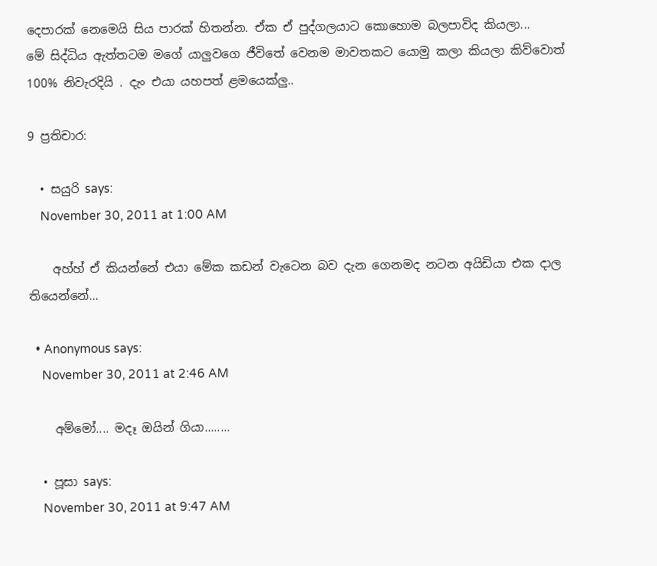දෙපාරක් නෙමෙයි සිය පාරක් හිතන්න. ඒක ඒ පුද්ගලයාට කොහොම බලපාවිද කියලා...
මේ සිද්ධිය ඇත්තටම මගේ යාලුවගෙ ජීවිතේ වෙනම මාවතකට යොමු කලා කියලා කිව්වොත් 100% නිවැරදියි . දැං එයා යහපත් ළමයෙක්ලු..

9 ප්‍රතිචාර:

  • සයුරි says:
    November 30, 2011 at 1:00 AM

    අහ්හ් ඒ කියන්නේ එයා මේක කඩන් වැටෙන බව දැන ගෙනමද නටන අයිඩියා එක දාල තියෙන්නේ...

  • Anonymous says:
    November 30, 2011 at 2:46 AM

    අම්මෝ.... මදෑ ඔයින් ගියා........

  • පූසා says:
    November 30, 2011 at 9:47 AM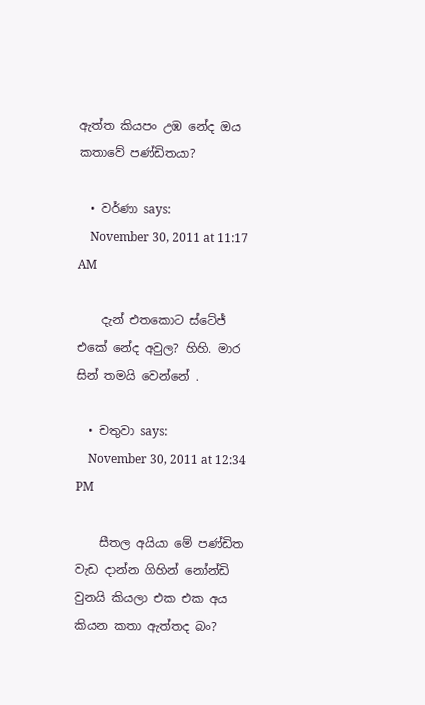ඇත්ත කියපං උඹ නේද ඔය කතාවේ පණ්ඩිතයා?

  • වර්ණා says:
    November 30, 2011 at 11:17 AM

    දැන් එතකොට ස්ටේජ් එකේ නේද අවුල? හිහි. මාර සින් තමයි වෙන්නේ .

  • චතුවා says:
    November 30, 2011 at 12:34 PM

    සීතල අයියා මේ පණ්ඩිත වැඩ දාන්න ගිහින් නෝන්ඩි වුනයි කියලා එක එක අය කියන කතා ඇත්තද බං?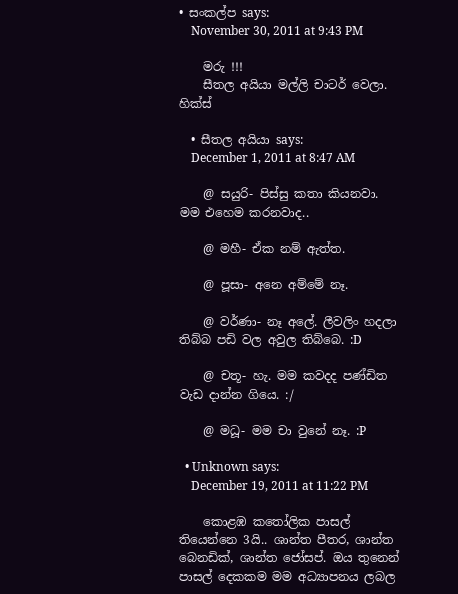• සංකල්ප says:
    November 30, 2011 at 9:43 PM

    මරු !!!
    සීතල අයියා මල්ලි චාට‍ර් වෙලා. හික්ස්

  • සීතල අයියා says:
    December 1, 2011 at 8:47 AM

    @ සයුරි- පිස්සු කතා කියනවා. මම එහෙම කරනවාද..

    @ මහී- ඒක නම් ඇත්ත.

    @ පූසා- අනෙ අම්මේ නෑ.

    @ වර්ණා- නෑ අලේ. ලීවලිං හදලා තිබ්බ පඩි වල අවුල තිබ්බෙ. :D

    @ චතූ- හැ. මම කවදද පණ්ඩිත වැඩ දාන්න ගියෙ. :/

    @ මධූ- මම චා වුනේ නෑ. :P

  • Unknown says:
    December 19, 2011 at 11:22 PM

    කොළඹ කතෝලික පාසල් තියෙන්නෙ 3යි.. ශාන්ත පීතර, ශාන්ත බෙනඩික්, ශාන්ත ජෝසප්. ඔය තුනෙන් පාසල් දෙකකම මම අධ්‍යාපනය ලබල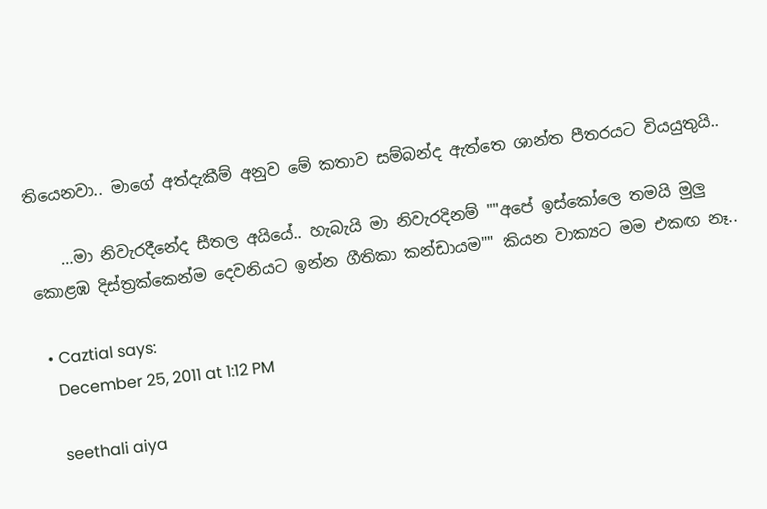තියෙනවා.. මාගේ අත්දැකීම් අනුව මේ කතාව සම්බන්ද ඇත්තෙ ශාන්ත පීතරයට වියයුතුයි..

    …මා නිවැරදීනේද සීතල අයියේ.. හැබැයි මා නිවැරදිනම් ""අපේ ඉස්කෝලෙ තමයි මුලු කොළඹ දිස්ත්‍රක්කෙන්ම දෙවනියට ඉන්න ගීතිකා කන්ඩායම"" කියන වාක්‍යට මම එකඟ නෑ..

  • Caztial says:
    December 25, 2011 at 1:12 PM

    seethali aiya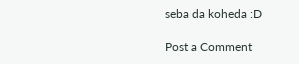seba da koheda :D

Post a Comment